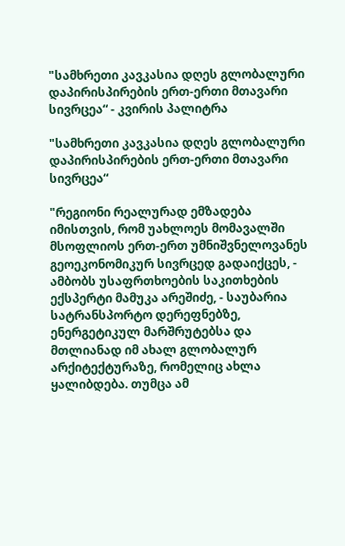"სამხრეთი კავკასია დღეს გლობალური დაპირისპირების ერთ-ერთი მთავარი სივრცეა“ - კვირის პალიტრა

"სამხრეთი კავკასია დღეს გლობალური დაპირისპირების ერთ-ერთი მთავარი სივრცეა“

"რეგიონი რეალურად ემზადება იმისთვის, რომ უახლოეს მომავალში მსოფლიოს ერთ-ერთ უმნიშვნელოვანეს გეოეკონომიკურ სივრცედ გადაიქცეს, - ამბობს უსაფრთხოების საკითხების ექსპერტი მამუკა არეშიძე, - საუბარია სატრანსპორტო დერეფნებზე, ენერგეტიკულ მარშრუტებსა და მთლიანად იმ ახალ გლობალურ არქიტექტურაზე, რომელიც ახლა ყალიბდება. თუმცა ამ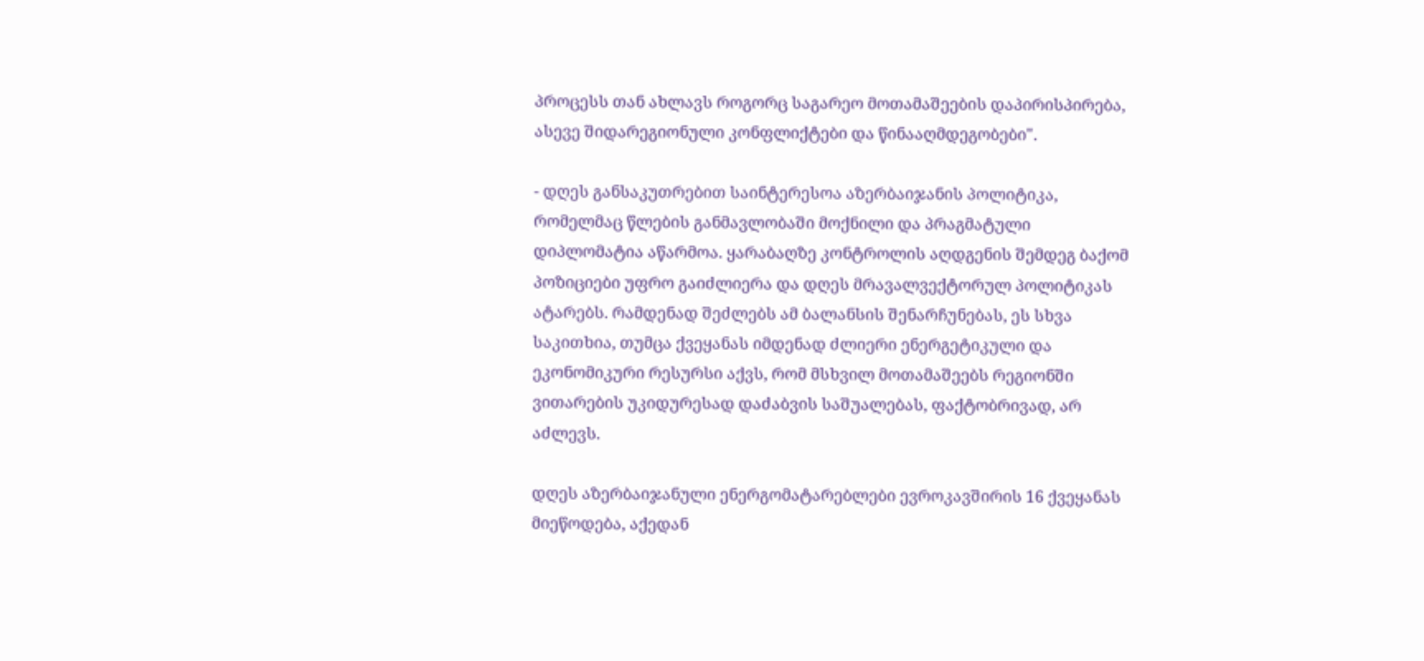პროცესს თან ახლავს როგორც საგარეო მოთამაშეების დაპირისპირება, ასევე შიდარეგიონული კონფლიქტები და წინააღმდეგობები".

- დღეს განსაკუთრებით საინტერესოა აზერბაიჯანის პოლიტიკა, რომელმაც წლების განმავლობაში მოქნილი და პრაგმატული დიპლომატია აწარმოა. ყარაბაღზე კონტროლის აღდგენის შემდეგ ბაქომ პოზიციები უფრო გაიძლიერა და დღეს მრავალვექტორულ პოლიტიკას ატარებს. რამდენად შეძლებს ამ ბალანსის შენარჩუნებას, ეს სხვა საკითხია, თუმცა ქვეყანას იმდენად ძლიერი ენერგეტიკული და ეკონომიკური რესურსი აქვს, რომ მსხვილ მოთამაშეებს რეგიონში ვითარების უკიდურესად დაძაბვის საშუალებას, ფაქტობრივად, არ აძლევს.

დღეს აზერბაიჯანული ენერგომატარებლები ევროკავშირის 16 ქვეყანას მიეწოდება, აქედან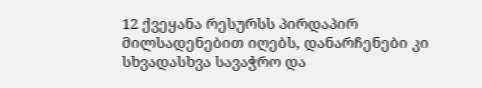12 ქვეყანა რესურსს პირდაპირ მილსადენებით იღებს, დანარჩენები კი სხვადასხვა სავაჭრო და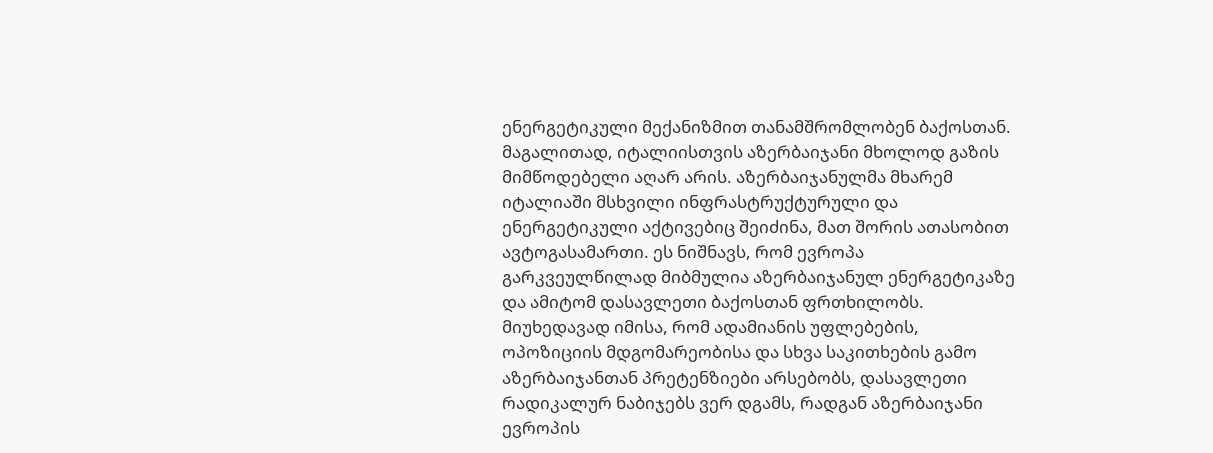ენერგეტიკული მექანიზმით თანამშრომლობენ ბაქოსთან. მაგალითად, იტალიისთვის აზერბაიჯანი მხოლოდ გაზის მიმწოდებელი აღარ არის. აზერბაიჯანულმა მხარემ იტალიაში მსხვილი ინფრასტრუქტურული და ენერგეტიკული აქტივებიც შეიძინა, მათ შორის ათასობით ავტოგასამართი. ეს ნიშნავს, რომ ევროპა გარკვეულწილად მიბმულია აზერბაიჯანულ ენერგეტიკაზე და ამიტომ დასავლეთი ბაქოსთან ფრთხილობს. მიუხედავად იმისა, რომ ადამიანის უფლებების, ოპოზიციის მდგომარეობისა და სხვა საკითხების გამო აზერბაიჯანთან პრეტენზიები არსებობს, დასავლეთი რადიკალურ ნაბიჯებს ვერ დგამს, რადგან აზერბაიჯანი ევროპის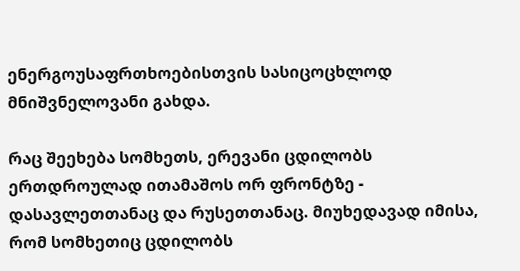ენერგოუსაფრთხოებისთვის სასიცოცხლოდ მნიშვნელოვანი გახდა.

რაც შეეხება სომხეთს, ერევანი ცდილობს ერთდროულად ითამაშოს ორ ფრონტზე - დასავლეთთანაც და რუსეთთანაც. მიუხედავად იმისა, რომ სომხეთიც ცდილობს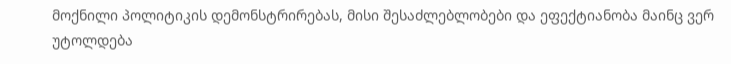მოქნილი პოლიტიკის დემონსტრირებას, მისი შესაძლებლობები და ეფექტიანობა მაინც ვერ უტოლდება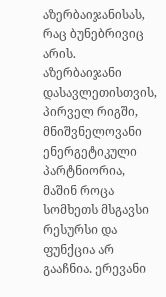აზერბაიჯანისას, რაც ბუნებრივიც არის. აზერბაიჯანი დასავლეთისთვის, პირველ რიგში, მნიშვნელოვანი ენერგეტიკული პარტნიორია, მაშინ როცა სომხეთს მსგავსი რესურსი და ფუნქცია არ გააჩნია. ერევანი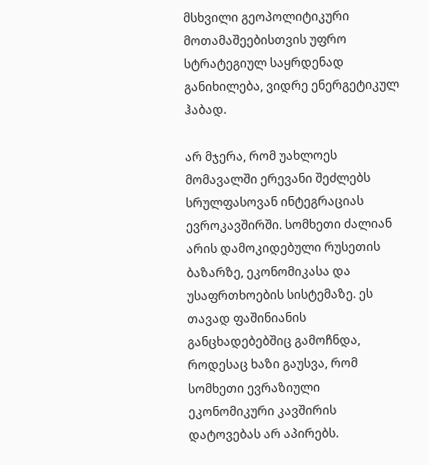მსხვილი გეოპოლიტიკური მოთამაშეებისთვის უფრო სტრატეგიულ საყრდენად განიხილება, ვიდრე ენერგეტიკულ ჰაბად.

არ მჯერა, რომ უახლოეს მომავალში ერევანი შეძლებს სრულფასოვან ინტეგრაციას ევროკავშირში. სომხეთი ძალიან არის დამოკიდებული რუსეთის ბაზარზე, ეკონომიკასა და უსაფრთხოების სისტემაზე. ეს თავად ფაშინიანის განცხადებებშიც გამოჩნდა, როდესაც ხაზი გაუსვა, რომ სომხეთი ევრაზიული ეკონომიკური კავშირის დატოვებას არ აპირებს.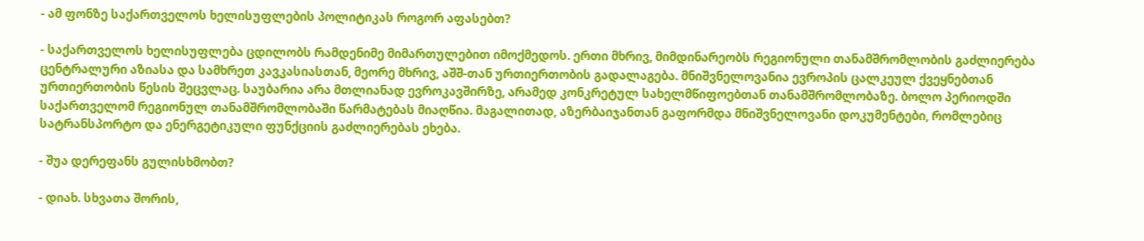- ამ ფონზე საქართველოს ხელისუფლების პოლიტიკას როგორ აფასებთ?

- საქართველოს ხელისუფლება ცდილობს რამდენიმე მიმართულებით იმოქმედოს. ერთი მხრივ, მიმდინარეობს რეგიონული თანამშრომლობის გაძლიერება ცენტრალური აზიასა და სამხრეთ კავკასიასთან, მეორე მხრივ, აშშ-თან ურთიერთობის გადალაგება. მნიშვნელოვანია ევროპის ცალკეულ ქვეყნებთან ურთიერთობის წესის შეცვლაც. საუბარია არა მთლიანად ევროკავშირზე, არამედ კონკრეტულ სახელმწიფოებთან თანამშრომლობაზე. ბოლო პერიოდში საქართველომ რეგიონულ თანამშრომლობაში წარმატებას მიაღწია. მაგალითად, აზერბაიჯანთან გაფორმდა მნიშვნელოვანი დოკუმენტები, რომლებიც სატრანსპორტო და ენერგეტიკული ფუნქციის გაძლიერებას ეხება.

- შუა დერეფანს გულისხმობთ?

- დიახ. სხვათა შორის,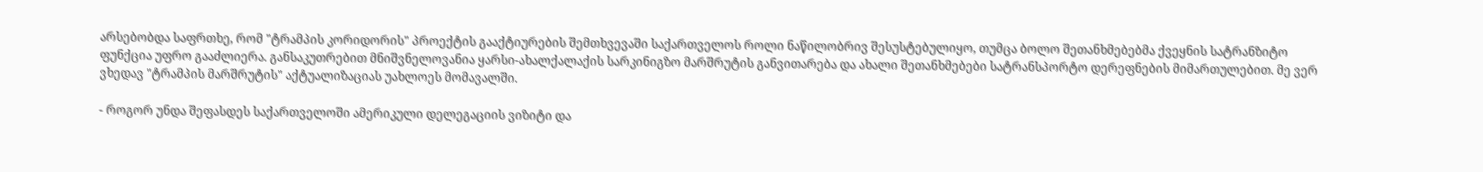არსებობდა საფრთხე, რომ "ტრამპის კორიდორის" პროექტის გააქტიურების შემთხვევაში საქართველოს როლი ნაწილობრივ შესუსტებულიყო, თუმცა ბოლო შეთანხმებებმა ქვეყნის სატრანზიტო ფუნქცია უფრო გააძლიერა. განსაკუთრებით მნიშვნელოვანია ყარსი-ახალქალაქის სარკინიგზო მარშრუტის განვითარება და ახალი შეთანხმებები სატრანსპორტო დერეფნების მიმართულებით. მე ვერ ვხედავ "ტრამპის მარშრუტის" აქტუალიზაციას უახლოეს მომავალში.

- როგორ უნდა შეფასდეს საქართველოში ამერიკული დელეგაციის ვიზიტი და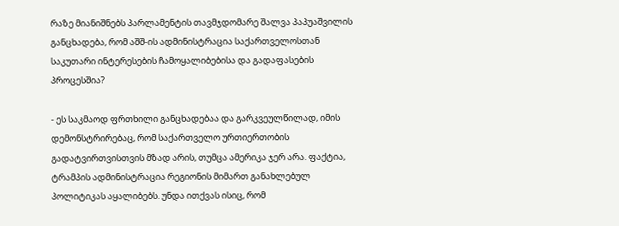რაზე მიანიშნებს პარლამენტის თავმჯდომარე შალვა პაპუაშვილის განცხადება, რომ აშშ-ის ადმინისტრაცია საქართველოსთან საკუთარი ინტერესების ჩამოყალიბებისა და გადაფასების პროცესშია?

- ეს საკმაოდ ფრთხილი განცხადებაა და გარკვეულწილად, იმის დემონსტრირებაც, რომ საქართველო ურთიერთობის გადატვირთვისთვის მზად არის, თუმცა ამერიკა ჯერ არა. ფაქტია, ტრამპის ადმინისტრაცია რეგიონის მიმართ განახლებულ პოლიტიკას აყალიბებს. უნდა ითქვას ისიც, რომ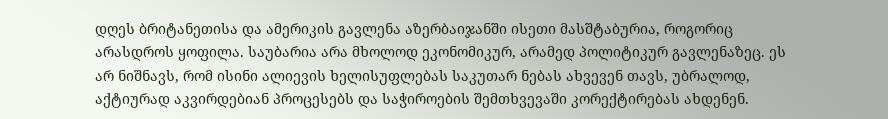დღეს ბრიტანეთისა და ამერიკის გავლენა აზერბაიჯანში ისეთი მასშტაბურია, როგორიც არასდროს ყოფილა. საუბარია არა მხოლოდ ეკონომიკურ, არამედ პოლიტიკურ გავლენაზეც. ეს არ ნიშნავს, რომ ისინი ალიევის ხელისუფლებას საკუთარ ნებას ახვევენ თავს, უბრალოდ, აქტიურად აკვირდებიან პროცესებს და საჭიროების შემთხვევაში კორექტირებას ახდენენ.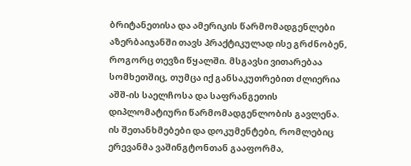ბრიტანეთისა და ამერიკის წარმომადგენლები აზერბაიჯანში თავს პრაქტიკულად ისე გრძნობენ, როგორც თევზი წყალში. მსგავსი ვითარებაა სომხეთშიც, თუმცა იქ განსაკუთრებით ძლიერია აშშ-ის საელჩოსა და საფრანგეთის დიპლომატიური წარმომადგენლობის გავლენა. ის შეთანხმებები და დოკუმენტები, რომლებიც ერევანმა ვაშინგტონთან გააფორმა,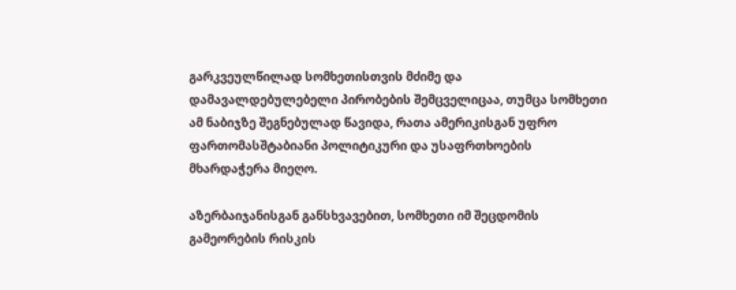გარკვეულწილად სომხეთისთვის მძიმე და დამავალდებულებელი პირობების შემცველიცაა, თუმცა სომხეთი ამ ნაბიჯზე შეგნებულად წავიდა, რათა ამერიკისგან უფრო ფართომასშტაბიანი პოლიტიკური და უსაფრთხოების მხარდაჭერა მიეღო.

აზერბაიჯანისგან განსხვავებით, სომხეთი იმ შეცდომის გამეორების რისკის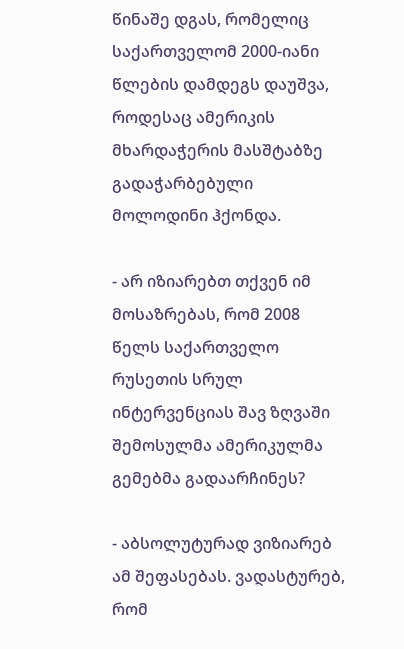წინაშე დგას, რომელიც საქართველომ 2000-იანი წლების დამდეგს დაუშვა, როდესაც ამერიკის მხარდაჭერის მასშტაბზე გადაჭარბებული მოლოდინი ჰქონდა.

- არ იზიარებთ თქვენ იმ მოსაზრებას, რომ 2008 წელს საქართველო რუსეთის სრულ ინტერვენციას შავ ზღვაში შემოსულმა ამერიკულმა გემებმა გადაარჩინეს?

- აბსოლუტურად ვიზიარებ ამ შეფასებას. ვადასტურებ, რომ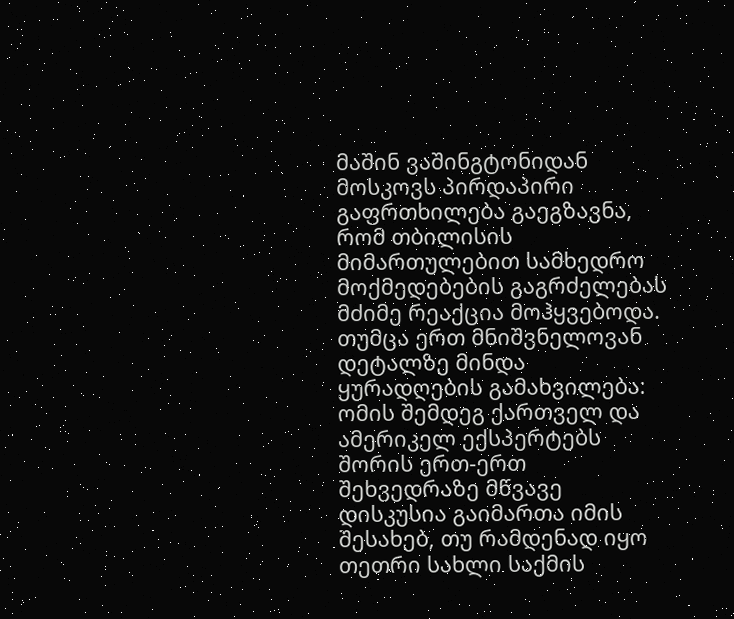მაშინ ვაშინგტონიდან მოსკოვს პირდაპირი გაფრთხილება გაეგზავნა, რომ თბილისის მიმართულებით სამხედრო მოქმედებების გაგრძელებას მძიმე რეაქცია მოჰყვებოდა. თუმცა ერთ მნიშვნელოვან დეტალზე მინდა ყურადღების გამახვილება: ომის შემდეგ ქართველ და ამერიკელ ექსპერტებს შორის ერთ-ერთ შეხვედრაზე მწვავე დისკუსია გაიმართა იმის შესახებ, თუ რამდენად იყო თეთრი სახლი საქმის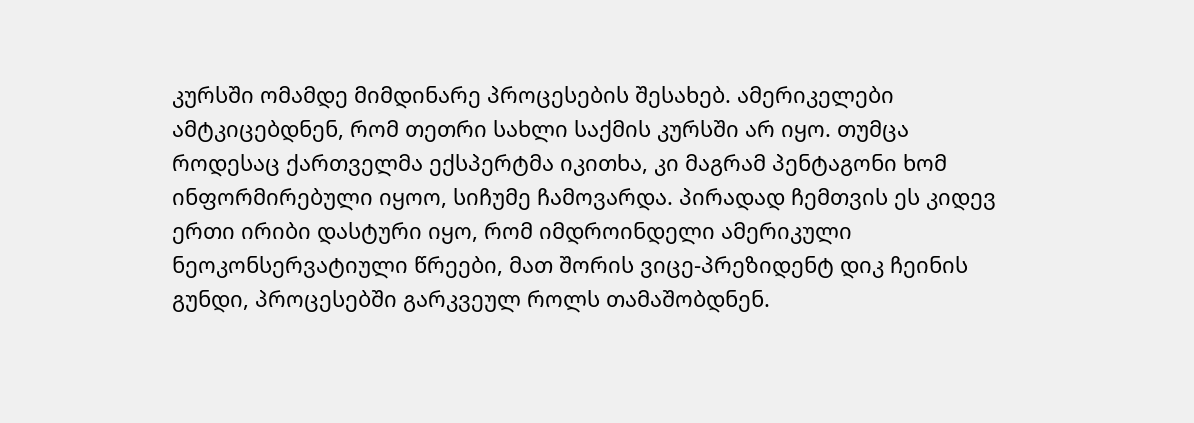კურსში ომამდე მიმდინარე პროცესების შესახებ. ამერიკელები ამტკიცებდნენ, რომ თეთრი სახლი საქმის კურსში არ იყო. თუმცა როდესაც ქართველმა ექსპერტმა იკითხა, კი მაგრამ პენტაგონი ხომ ინფორმირებული იყოო, სიჩუმე ჩამოვარდა. პირადად ჩემთვის ეს კიდევ ერთი ირიბი დასტური იყო, რომ იმდროინდელი ამერიკული ნეოკონსერვატიული წრეები, მათ შორის ვიცე-პრეზიდენტ დიკ ჩეინის გუნდი, პროცესებში გარკვეულ როლს თამაშობდნენ.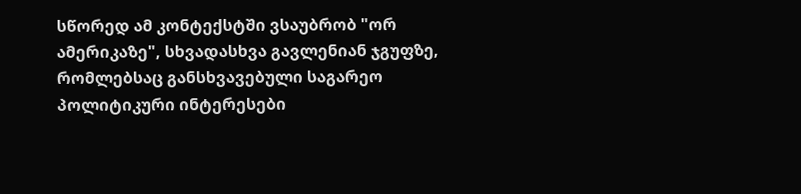სწორედ ამ კონტექსტში ვსაუბრობ "ორ ამერიკაზე", სხვადასხვა გავლენიან ჯგუფზე, რომლებსაც განსხვავებული საგარეო პოლიტიკური ინტერესები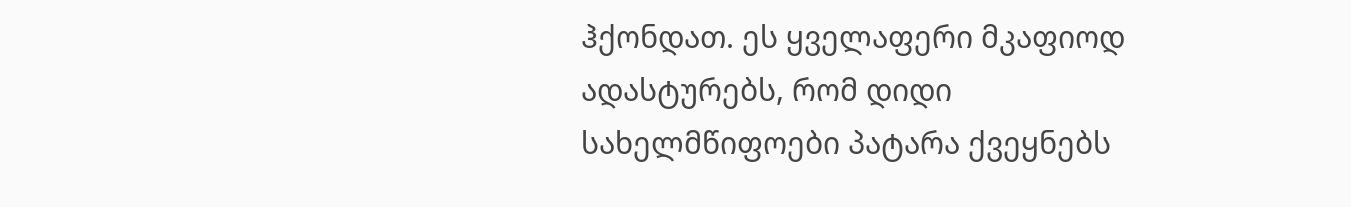ჰქონდათ. ეს ყველაფერი მკაფიოდ ადასტურებს, რომ დიდი სახელმწიფოები პატარა ქვეყნებს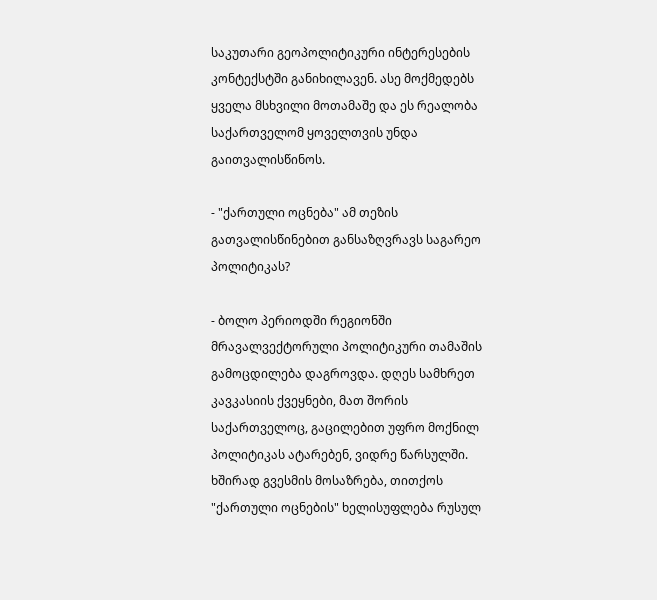საკუთარი გეოპოლიტიკური ინტერესების კონტექსტში განიხილავენ. ასე მოქმედებს ყველა მსხვილი მოთამაშე და ეს რეალობა საქართველომ ყოველთვის უნდა გაითვალისწინოს.

- "ქართული ოცნება" ამ თეზის გათვალისწინებით განსაზღვრავს საგარეო პოლიტიკას?

- ბოლო პერიოდში რეგიონში მრავალვექტორული პოლიტიკური თამაშის გამოცდილება დაგროვდა. დღეს სამხრეთ კავკასიის ქვეყნები, მათ შორის საქართველოც, გაცილებით უფრო მოქნილ პოლიტიკას ატარებენ, ვიდრე წარსულში. ხშირად გვესმის მოსაზრება, თითქოს "ქართული ოცნების" ხელისუფლება რუსულ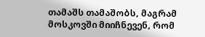თამაშს თამაშობს, მაგრამ მოსკოვში მიიჩნევენ, რომ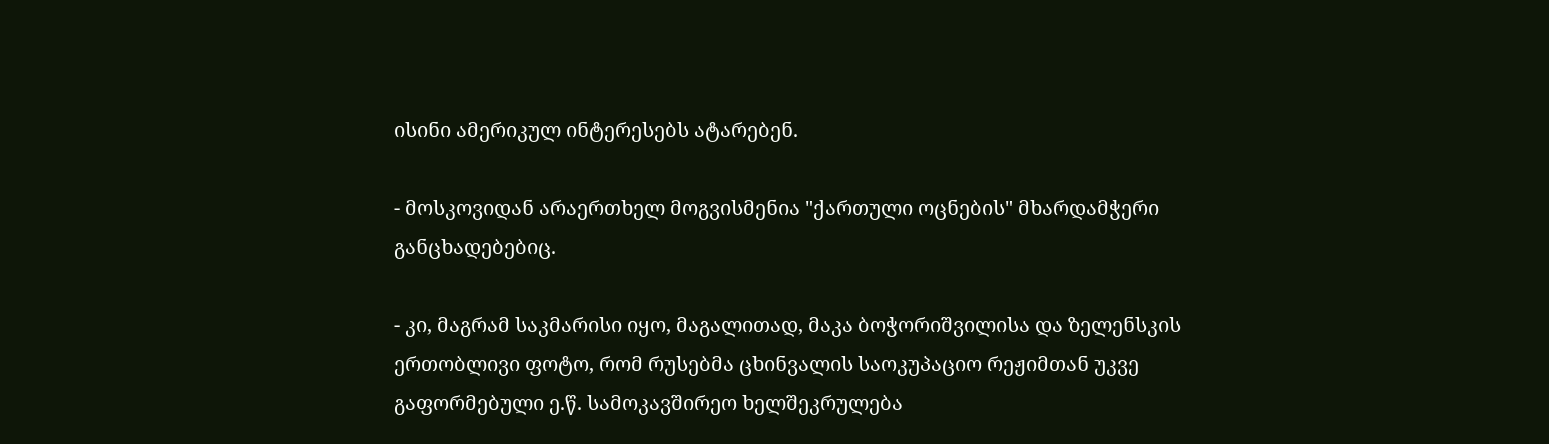ისინი ამერიკულ ინტერესებს ატარებენ.

- მოსკოვიდან არაერთხელ მოგვისმენია "ქართული ოცნების" მხარდამჭერი განცხადებებიც.

- კი, მაგრამ საკმარისი იყო, მაგალითად, მაკა ბოჭორიშვილისა და ზელენსკის ერთობლივი ფოტო, რომ რუსებმა ცხინვალის საოკუპაციო რეჟიმთან უკვე გაფორმებული ე.წ. სამოკავშირეო ხელშეკრულება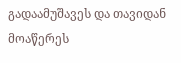გადაამუშავეს და თავიდან მოაწერეს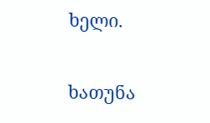ხელი.

ხათუნა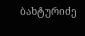ბახტურიძე